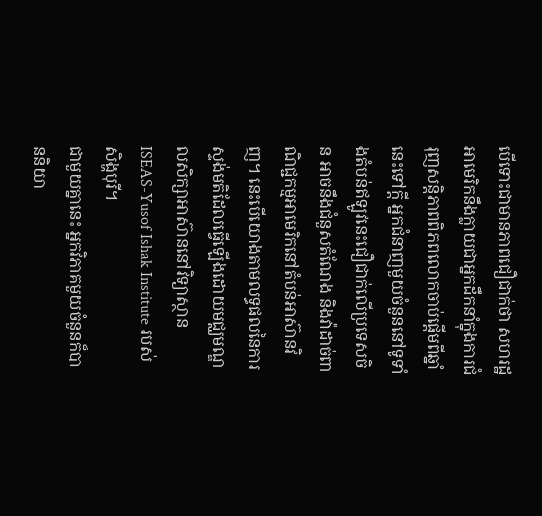បើទោះជាមានភាពជឿជាក់ថា សហរដ្ឋអាមេរិកនឹងក្លាយជាអ្នកដឹកនាំក្នុងការជំរុញសន្តិភាពពិភពលោកចាប់ផ្ដើមពីឆ្នាំនេះទៅក្ដី អ្នកជំនាញមួយចំនួននៅទូទាំងតំបន់ឥឡូវនេះជឿជាក់លើប្រទេសចិន អាចនឹងជំនួសតំណែង និងវ៉ាដាច់ពាណិជ្ជកម្មអាមេរិកនៅតំបន់អាស៊ានវិញ។ នេះបើយោងតាមលទ្ធផលនៃការស្ទង់មតិដែលធ្វើឡើងដោយមជ្ឈមណ្ឌលសិក្សាអាស៊ាននៅវិទ្យាស្ថាន ISEAS-Yusof Ishak Institute របស់សិង្ហបុរី។
ជាមួយគ្នានេះ អ្នកវិភាគមួយចំនួនក៏បាននិយា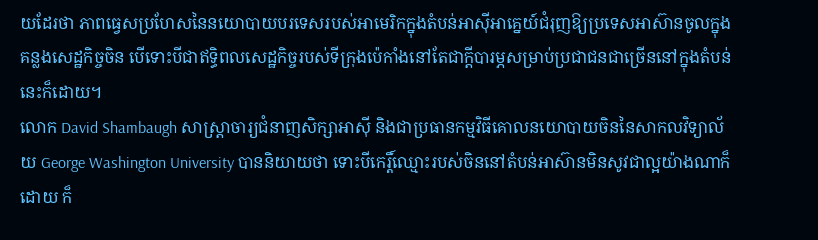យដែរថា ភាពធ្វេសប្រហែសនៃនយោបាយបរទេសរបស់អាមេរិកក្នុងតំបន់អាស៊ីអាគ្នេយ៍ជំរុញឱ្យប្រទេសអាស៊ានចូលក្នុងគន្លងសេដ្ឋកិច្ចចិន បើទោះបីជាឥទ្ធិពលសេដ្ឋកិច្ចរបស់ទីក្រុងប៉េកាំងនៅតែជាក្តីបារម្ភសម្រាប់ប្រជាជនជាច្រើននៅក្នុងតំបន់នេះក៏ដោយ។
លោក David Shambaugh សាស្ត្រាចារ្យជំនាញសិក្សាអាស៊ី និងជាប្រធានកម្មវិធីគោលនយោបាយចិននៃសាកលវិទ្យាល័យ George Washington University បាននិយាយថា ទោះបីកេរ្តិ៍ឈ្មោះរបស់ចិននៅតំបន់អាស៊ានមិនសូវជាល្អយ៉ាងណាក៏ដោយ ក៏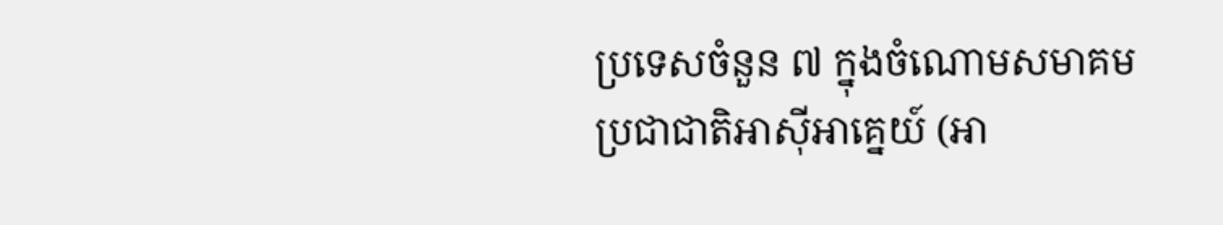ប្រទេសចំនួន ៧ ក្នុងចំណោមសមាគមប្រជាជាតិអាស៊ីអាគ្នេយ៍ (អា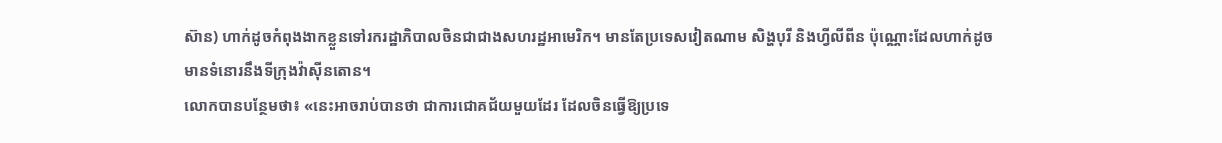ស៊ាន) ហាក់ដូចកំពុងងាកខ្លួនទៅរករដ្ឋាភិបាលចិនជាជាងសហរដ្ឋអាមេរិក។ មានតែប្រទេសវៀតណាម សិង្ហបុរី និងហ្វីលីពីន ប៉ុណ្ណោះដែលហាក់ដូចមានទំនោរនឹងទីក្រុងវ៉ាស៊ីនតោន។
លោកបានបន្ថែមថា៖ «នេះអាចរាប់បានថា ជាការជោគជ័យមួយដែរ ដែលចិនធ្វើឱ្យប្រទេ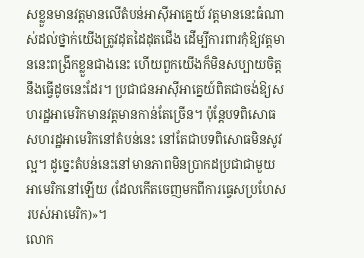សខ្លួនមានវត្តមានលើតំបន់អាស៊ីអាគ្នេយ៍ វត្តមាននេះធំណាស់ដល់ថ្នាក់យើងត្រូវដុតដៃដុតជើង ដើម្បីការពារកុំឱ្យវត្តមាននេះពង្រីកខ្លួនជាងនេះ ហើយពួកយើងក៏មិនសប្បាយចិត្តនឹងធ្វើដូចនេះដែរ។ ប្រជាជនអាស៊ីអាគ្នេយ៍ពិតជាចង់ឱ្យសហរដ្ឋអាមេរិកមានវត្តមានកាន់តែច្រើន។ ប៉ុន្តែបទពិសោធសហរដ្ឋអាមេរិកនៅតំបន់នេះ នៅតែជាបទពិសោធមិនសូវល្អ។ ដូច្នេះតំបន់នេះនៅមានភាពមិនប្រាកដប្រជាជាមួយអាមេរិកនៅឡើយ (ដែលកើតចេញមកពីការធ្វេសប្រហែសរបស់អាមេរិក)»។
លោក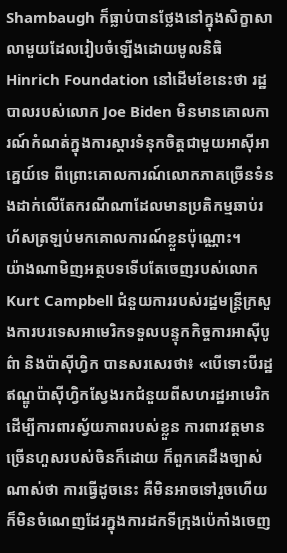Shambaugh ក៏ធ្លាប់បានថ្លែងនៅក្នុងសិក្ខាសាលាមួយដែលរៀបចំឡើងដោយមូលនិធិ Hinrich Foundation នៅដើមខែនេះថា រដ្ឋបាលរបស់លោក Joe Biden មិនមានគោលការណ៍កំណត់ក្នុងការស្ដារទំនុកចិត្តជាមួយអាស៊ីអាគ្នេយ៍ទេ ពីព្រោះគោលការណ៍លោកភាគច្រើនទំនងដាក់លើតែករណីណាដែលមានប្រតិកម្មឆាប់រហ័សត្រឡប់មកគោលការណ៍ខ្លួនប៉ុណ្ណោះ។
យ៉ាងណាមិញអត្ថបទទើបតែចេញរបស់លោក Kurt Campbell ជំនួយការរបស់រដ្ឋមន្ត្រីក្រសួងការបរទេសអាមេរិកទទួលបន្ទុកកិច្ចការអាស៊ីបូព៌ា និងប៉ាស៊ីហ្វិក បានសរសេរថា៖ «បើទោះបីរដ្ឋឥណ្ឌូប៉ាស៊ីហ្វិកស្វែងរកជំនួយពីសហរដ្ឋអាមេរិក ដើម្បីការពារស្វ័យភាពរបស់ខ្លួន ការពារវត្តមានច្រើនហួសរបស់ចិនក៏ដោយ ក៏ពួកគេដឹងច្បាស់ណាស់ថា ការធ្វើដូចនេះ គឺមិនអាចទៅរួចហើយក៏មិនចំណេញដែរក្នុងការដកទីក្រុងប៉េកាំងចេញ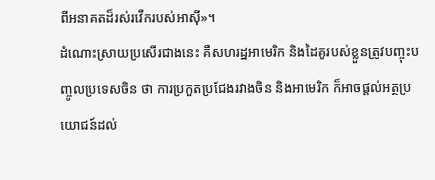ពីអនាគតដ៏រស់រវើករបស់អាស៊ី»។
ដំណោះស្រាយប្រសើរជាងនេះ គឺសហរដ្ឋអាមេរិក និងដៃគូរបស់ខ្លួនត្រូវបញ្ចុះបញ្ចូលប្រទេសចិន ថា ការប្រកួតប្រជែងរវាងចិន និងអាមេរិក ក៏អាចផ្ដល់អត្ថប្រយោជន៍ដល់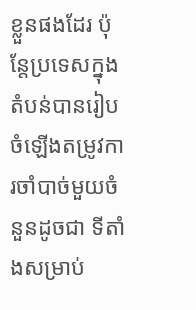ខ្លួនផងដែរ ប៉ុន្តែប្រទេសក្នុងតំបន់បានរៀបចំឡើងតម្រូវការចាំបាច់មួយចំនួនដូចជា ទីតាំងសម្រាប់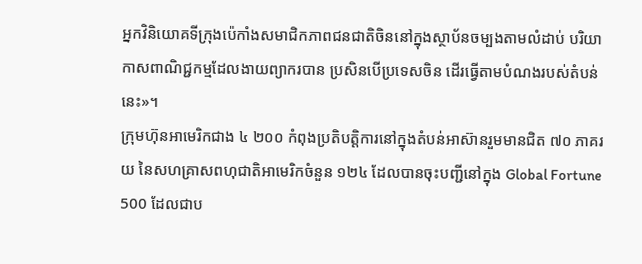អ្នកវិនិយោគទីក្រុងប៉េកាំងសមាជិកភាពជនជាតិចិននៅក្នុងស្ថាប័នចម្បងតាមលំដាប់ បរិយាកាសពាណិជ្ជកម្មដែលងាយព្យាករបាន ប្រសិនបើប្រទេសចិន ដើរធ្វើតាមបំណងរបស់តំបន់នេះ»។
ក្រុមហ៊ុនអាមេរិកជាង ៤ ២០០ កំពុងប្រតិបត្តិការនៅក្នុងតំបន់អាស៊ានរួមមានជិត ៧០ ភាគរយ នៃសហគ្រាសពហុជាតិអាមេរិកចំនួន ១២៤ ដែលបានចុះបញ្ជីនៅក្នុង Global Fortune 500 ដែលជាប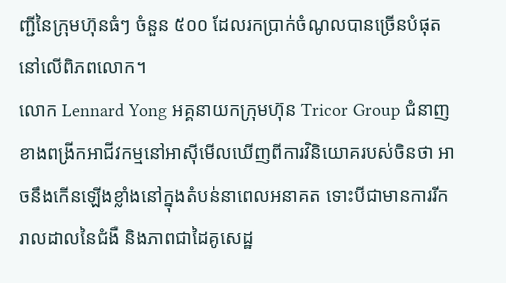ញ្ជីនៃក្រុមហ៊ុនធំៗ ចំនួន ៥០០ ដែលរកប្រាក់ចំណូលបានច្រើនបំផុតនៅលើពិភពលោក។
លោក Lennard Yong អគ្គនាយកក្រុមហ៊ុន Tricor Group ជំនាញខាងពង្រីកអាជីវកម្មនៅអាស៊ីមើលឃើញពីការវិនិយោគរបស់ចិនថា អាចនឹងកើនឡើងខ្លាំងនៅក្នុងតំបន់នាពេលអនាគត ទោះបីជាមានការរីករាលដាលនៃជំងឺ និងភាពជាដៃគូសេដ្ឋ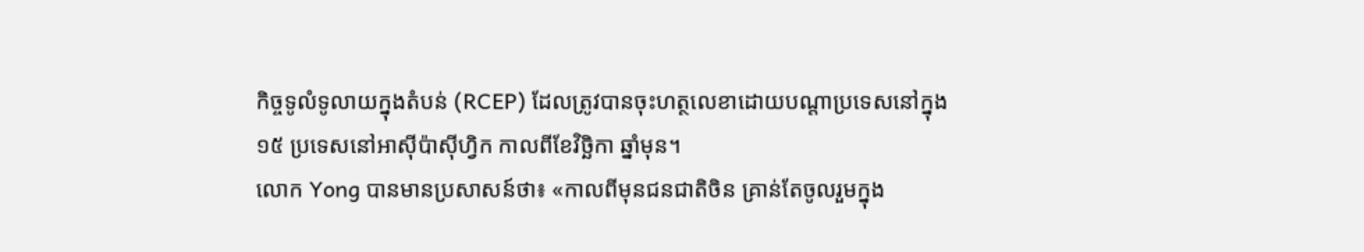កិច្ចទូលំទូលាយក្នុងតំបន់ (RCEP) ដែលត្រូវបានចុះហត្ថលេខាដោយបណ្តាប្រទេសនៅក្នុង ១៥ ប្រទេសនៅអាស៊ីប៉ាស៊ីហ្វិក កាលពីខែវិច្ឆិកា ឆ្នាំមុន។
លោក Yong បានមានប្រសាសន៍ថា៖ «កាលពីមុនជនជាតិចិន គ្រាន់តែចូលរួមក្នុង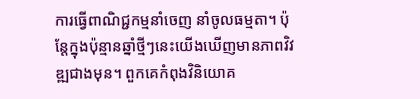ការធ្វើពាណិជ្ជកម្មនាំចេញ នាំចូលធម្មតា។ ប៉ុន្តែក្នុងប៉ុន្មានឆ្នាំថ្មីៗនេះយើងឃើញមានភាពវិវឌ្ឍជាងមុន។ ពួកគេកំពុងវិនិយោគ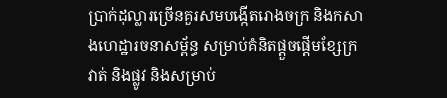ប្រាក់ដុល្លារច្រើនគួរសមបង្កើតរោងចក្រ និងកសាងហេដ្ឋារចនាសម្ព័ន្ធ សម្រាប់គំនិតផ្តួចផ្តើមខ្សែក្រវាត់ និងផ្លូវ និងសម្រាប់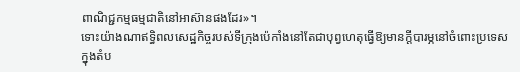ពាណិជ្ជកម្មធម្មជាតិនៅអាស៊ានផងដែរ»។
ទោះយ៉ាងណាឥទ្ធិពលសេដ្ឋកិច្ចរបស់ទីក្រុងប៉េកាំងនៅតែជាបុព្វហេតុធ្វើឱ្យមានក្តីបារម្ភនៅចំពោះប្រទេសក្នុងតំប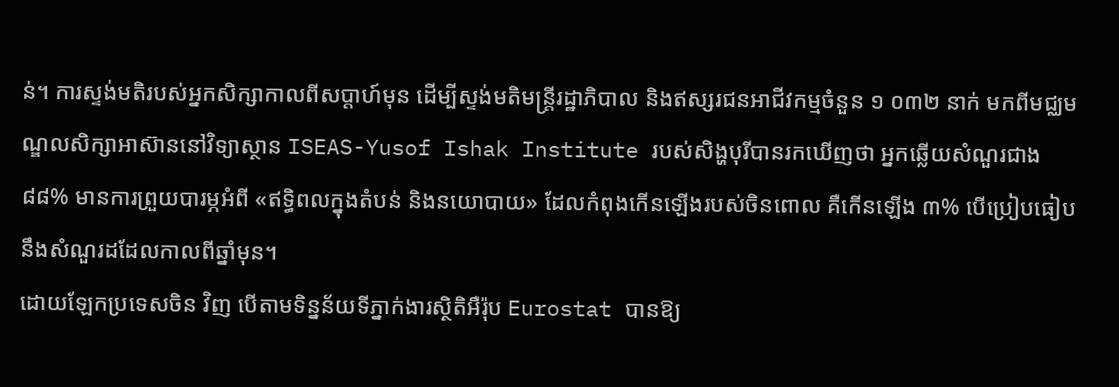ន់។ ការស្ទង់មតិរបស់អ្នកសិក្សាកាលពីសប្តាហ៍មុន ដើម្បីស្ទង់មតិមន្ត្រីរដ្ឋាភិបាល និងឥស្សរជនអាជីវកម្មចំនួន ១ ០៣២ នាក់ មកពីមជ្ឈមណ្ឌលសិក្សាអាស៊ាននៅវិទ្យាស្ថាន ISEAS-Yusof Ishak Institute របស់សិង្ហបុរីបានរកឃើញថា អ្នកឆ្លើយសំណួរជាង ៨៨% មានការព្រួយបារម្ភអំពី «ឥទ្ធិពលក្នុងតំបន់ និងនយោបាយ» ដែលកំពុងកើនឡើងរបស់ចិនពោល គឺកើនឡើង ៣% បើប្រៀបធៀបនឹងសំណួរដដែលកាលពីឆ្នាំមុន។
ដោយឡែកប្រទេសចិន វិញ បើតាមទិន្នន័យទីភ្នាក់ងារស្ថិតិអឺរ៉ុប Eurostat បានឱ្យ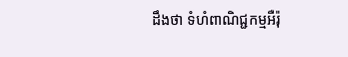ដឹងថា ទំហំពាណិជ្ជកម្មអឺរ៉ុ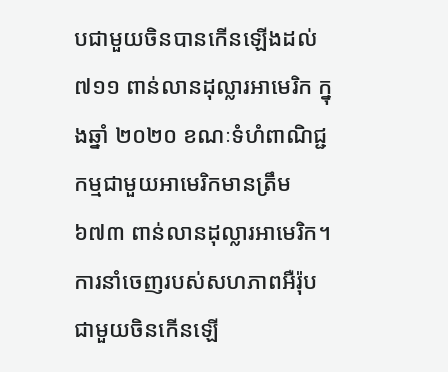បជាមួយចិនបានកើនឡើងដល់ ៧១១ ពាន់លានដុល្លារអាមេរិក ក្នុងឆ្នាំ ២០២០ ខណៈទំហំពាណិជ្ជកម្មជាមួយអាមេរិកមានត្រឹម ៦៧៣ ពាន់លានដុល្លារអាមេរិក។
ការនាំចេញរបស់សហភាពអឺរ៉ុបជាមួយចិនកើនឡើ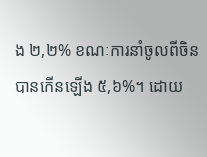ង ២,២% ខណៈការនាំចូលពីចិនបានកើនឡើង ៥,៦%។ ដោយ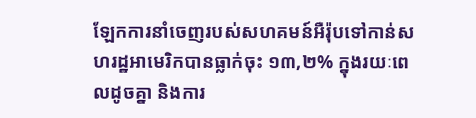ឡែកការនាំចេញរបស់សហគមន៍អឺរ៉ុបទៅកាន់សហរដ្ឋអាមេរិកបានធ្លាក់ចុះ ១៣,២% ក្នុងរយៈពេលដូចគ្នា និងការ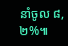នាំចូល ៨,២%៕